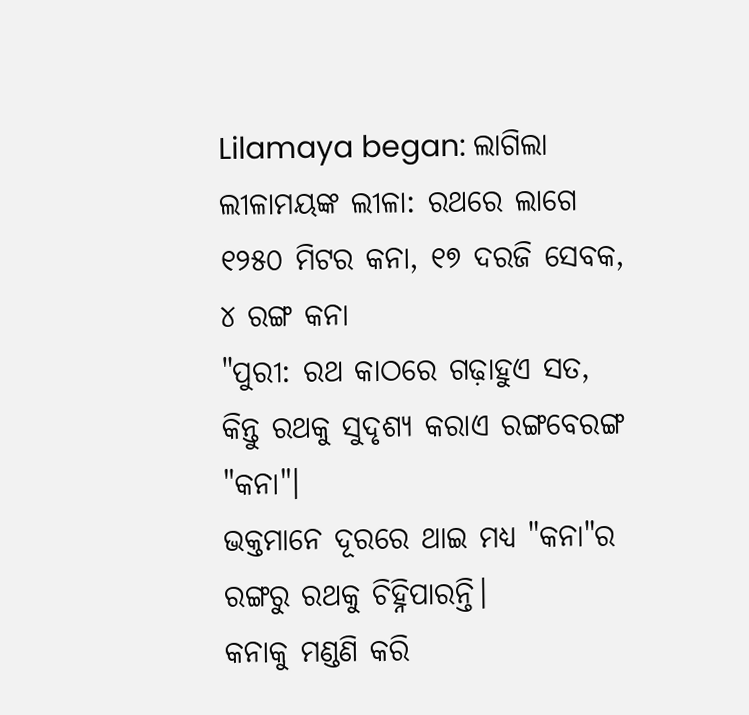Lilamaya began: ଲାଗିଲା ଲୀଳାମୟଙ୍କ ଲୀଳା: ରଥରେ ଲାଗେ ୧୨୫୦ ମିଟର କନା, ୧୭ ଦରଜି ସେବକ, ୪ ରଙ୍ଗ କନା
"ପୁରୀ: ରଥ କାଠରେ ଗଢ଼ାହୁଏ ସତ, କିନ୍ତୁ ରଥକୁ ସୁଦୃଶ୍ୟ କରାଏ ରଙ୍ଗବେରଙ୍ଗ "କନା"।
ଭକ୍ତମାନେ ଦୂରରେ ଥାଇ ମଧ୍ୟ "କନା"ର ରଙ୍ଗରୁ ରଥକୁ ଚିହ୍ନିପାରନ୍ତି।
କନାକୁ ମଣ୍ଡଣି କରି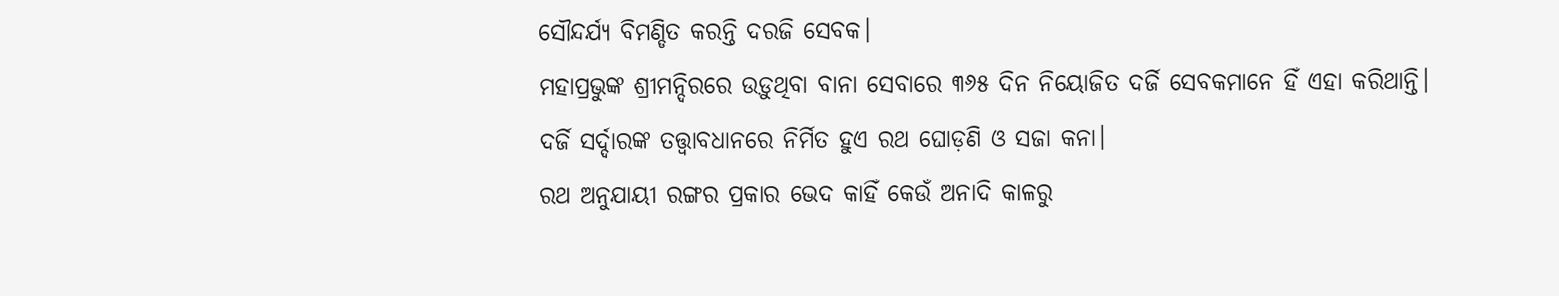ସୌନ୍ଦର୍ଯ୍ୟ ବିମଣ୍ଡିତ କରନ୍ତି ଦରଜି ସେବକ।
ମହାପ୍ରଭୁଙ୍କ ଶ୍ରୀମନ୍ଦିରରେ ଉଡ଼ୁଥିବା ବାନା ସେବାରେ ୩୬୫ ଦିନ ନିୟୋଜିତ ଦର୍ଜି ସେବକମାନେ ହିଁ ଏହା କରିଥାନ୍ତି।
ଦର୍ଜି ସର୍ଦ୍ଦାରଙ୍କ ତତ୍ତ୍ବାବଧାନରେ ନିର୍ମିତ ହୁଏ ରଥ ଘୋଡ଼ଣି ଓ ସଜା କନା।
ରଥ ଅନୁଯାୟୀ ରଙ୍ଗର ପ୍ରକାର ଭେଦ କାହିଁ କେଉଁ ଅନାଦି କାଳରୁ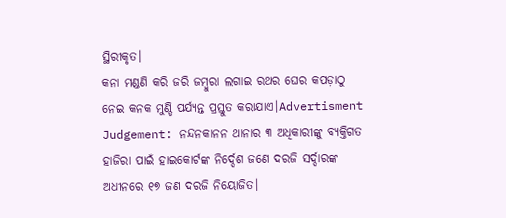ସ୍ଥିରୀକୃତ।
କନା ମଣ୍ଡଣି କରି ଜରି ଜମ୍ବୁରା ଲଗାଇ ରଥର ଘେର କପଡ଼ାଠୁ ନେଇ କନକ ମୁଣ୍ଡି ପର୍ଯ୍ୟନ୍ତ ପ୍ରସ୍ତୁତ କରାଯାଏ।Advertisment Judgement: ନନ୍ଦନକାନନ ଥାନାର ୩ ଅଧିକାରୀଙ୍କୁ ବ୍ୟକ୍ତିଗତ ହାଜିରା ପାଇଁ ହାଇକୋର୍ଟଙ୍କ ନିର୍ଦ୍ଦେଶ ଜଣେ ଦରଜି ସର୍ଦ୍ଦାରଙ୍କ ଅଧୀନରେ ୧୭ ଜଣ ଦରଜି ନିୟୋଜିତ।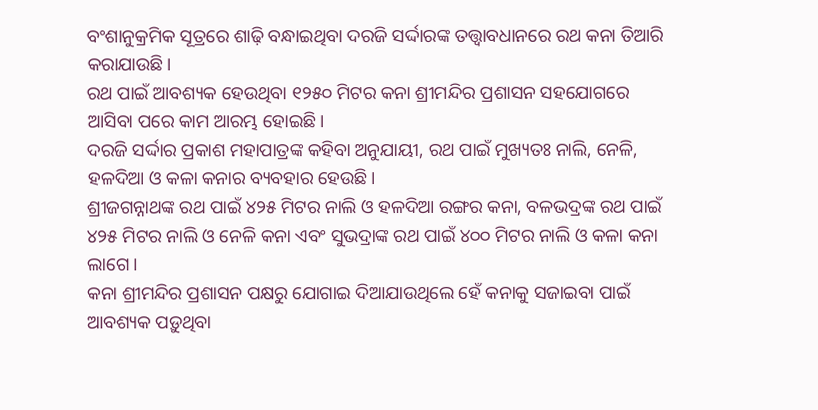ବଂଶାନୁକ୍ରମିକ ସୂତ୍ରରେ ଶାଢ଼ି ବନ୍ଧାଇଥିବା ଦରଜି ସର୍ଦ୍ଦାରଙ୍କ ତତ୍ତ୍ବାବଧାନରେ ରଥ କନା ତିଆରି କରାଯାଉଛି।
ରଥ ପାଇଁ ଆବଶ୍ୟକ ହେଉଥିବା ୧୨୫୦ ମିଟର କନା ଶ୍ରୀମନ୍ଦିର ପ୍ରଶାସନ ସହଯୋଗରେ ଆସିବା ପରେ କାମ ଆରମ୍ଭ ହୋଇଛି।
ଦରଜି ସର୍ଦ୍ଦାର ପ୍ରକାଶ ମହାପାତ୍ରଙ୍କ କହିବା ଅନୁଯାୟୀ, ରଥ ପାଇଁ ମୁଖ୍ୟତଃ ନାଲି, ନେଳି, ହଳଦିଆ ଓ କଳା କନାର ବ୍ୟବହାର ହେଉଛି।
ଶ୍ରୀଜଗନ୍ନାଥଙ୍କ ରଥ ପାଇଁ ୪୨୫ ମିଟର ନାଲି ଓ ହଳଦିଆ ରଙ୍ଗର କନା, ବଳଭଦ୍ରଙ୍କ ରଥ ପାଇଁ ୪୨୫ ମିଟର ନାଲି ଓ ନେଳି କନା ଏବଂ ସୁଭଦ୍ରାଙ୍କ ରଥ ପାଇଁ ୪୦୦ ମିଟର ନାଲି ଓ କଳା କନା ଲାଗେ।
କନା ଶ୍ରୀମନ୍ଦିର ପ୍ରଶାସନ ପକ୍ଷରୁ ଯୋଗାଇ ଦିଆଯାଉଥିଲେ ହେଁ କନାକୁ ସଜାଇବା ପାଇଁ ଆବଶ୍ୟକ ପଡ଼ୁଥିବା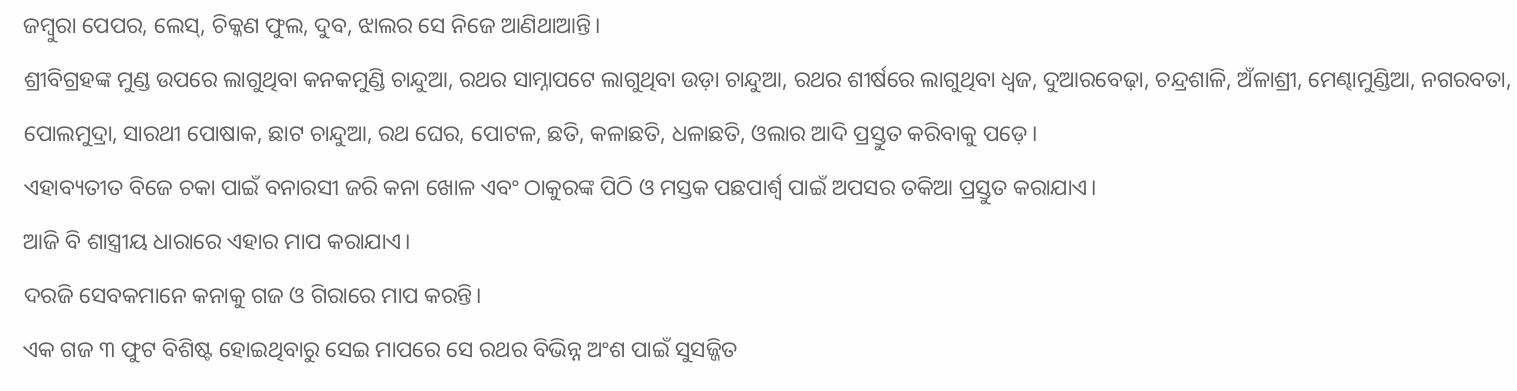ଜମ୍ବୁରା ପେପର, ଲେସ୍, ଚିକ୍କଣ ଫୁଲ, ଦୁବ, ଝାଲର ସେ ନିଜେ ଆଣିଥାଆନ୍ତି।
ଶ୍ରୀବିଗ୍ରହଙ୍କ ମୁଣ୍ଡ ଉପରେ ଲାଗୁଥିବା କନକମୁଣ୍ଡି ଚାନ୍ଦୁଆ, ରଥର ସାମ୍ନାପଟେ ଲାଗୁଥିବା ଉଡ଼ା ଚାନ୍ଦୁଆ, ରଥର ଶୀର୍ଷରେ ଲାଗୁଥିବା ଧ୍ବଜ, ଦୁଆରବେଢ଼ା, ଚନ୍ଦ୍ରଶାଳି, ଅଁଳାଶ୍ରୀ, ମେଣ୍ଢାମୁଣ୍ଡିଆ, ନଗରବତା, ପୋଲମୁଦ୍ରା, ସାରଥୀ ପୋଷାକ, ଛାଟ ଚାନ୍ଦୁଆ, ରଥ ଘେର, ପୋଟଳ, ଛତି, କଳାଛତି, ଧଳାଛତି, ଓଲାର ଆଦି ପ୍ରସ୍ତୁତ କରିବାକୁ ପଡ଼େ।
ଏହାବ୍ୟତୀତ ବିଜେ ଚକା ପାଇଁ ବନାରସୀ ଜରି କନା ଖୋଳ ଏବଂ ଠାକୁରଙ୍କ ପିଠି ଓ ମସ୍ତକ ପଛପାର୍ଶ୍ବ ପାଇଁ ଅପସର ତକିଆ ପ୍ରସ୍ତୁତ କରାଯାଏ।
ଆଜି ବି ଶାସ୍ତ୍ରୀୟ ଧାରାରେ ଏହାର ମାପ କରାଯାଏ।
ଦରଜି ସେବକମାନେ କନାକୁ ଗଜ ଓ ଗିରାରେ ମାପ କରନ୍ତି।
ଏକ ଗଜ ୩ ଫୁଟ ବିଶିଷ୍ଟ ହୋଇଥିବାରୁ ସେଇ ମାପରେ ସେ ରଥର ବିଭିନ୍ନ ଅଂଶ ପାଇଁ ସୁସଜ୍ଜିତ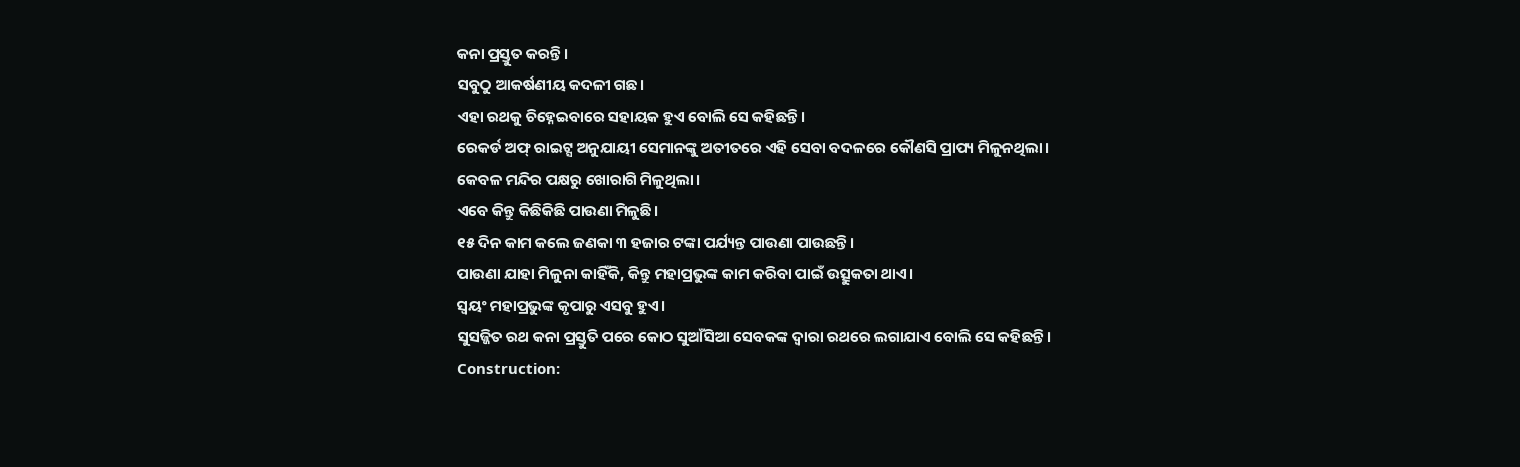କନା ପ୍ରସ୍ତୁତ କରନ୍ତି।
ସବୁଠୁ ଆକର୍ଷଣୀୟ କଦଳୀ ଗଛ।
ଏହା ରଥକୁ ଚିହ୍ନେଇବାରେ ସହାୟକ ହୁଏ ବୋଲି ସେ କହିଛନ୍ତି।
ରେକର୍ଡ ଅଫ୍ ରାଇଟ୍ସ ଅନୁଯାୟୀ ସେମାନଙ୍କୁ ଅତୀତରେ ଏହି ସେବା ବଦଳରେ କୌଣସି ପ୍ରାପ୍ୟ ମିଳୁନଥିଲା।
କେବଳ ମନ୍ଦିର ପକ୍ଷରୁ ଖୋରାଗି ମିଳୁଥିଲା।
ଏବେ କିନ୍ତୁ କିଛିକିଛି ପାଉଣା ମିଳୁଛି।
୧୫ ଦିନ କାମ କଲେ ଜଣକା ୩ ହଜାର ଟଙ୍କା ପର୍ଯ୍ୟନ୍ତ ପାଉଣା ପାଉଛନ୍ତି।
ପାଉଣା ଯାହା ମିଳୁନା କାହିଁକି, କିନ୍ତୁ ମହାପ୍ରଭୁଙ୍କ କାମ କରିବା ପାଇଁ ଉତ୍ସୁକତା ଥାଏ।
ସ୍ବୟଂ ମହାପ୍ରଭୁଙ୍କ କୃପାରୁ ଏସବୁ ହୁଏ।
ସୁସଜ୍ଜିତ ରଥ କନା ପ୍ରସ୍ତୁତି ପରେ କୋଠ ସୁଆଁସିଆ ସେବକଙ୍କ ଦ୍ବାରା ରଥରେ ଲଗାଯାଏ ବୋଲି ସେ କହିଛନ୍ତି।
Construction: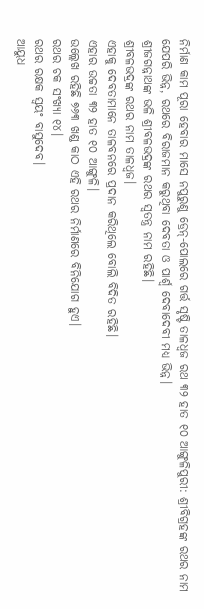ନିର୍ମାଣ କାମ ପୂରା ହେବାର ମାସେ ନପୁରୁଣୁ ଡ୍ରେନ୍-ପୋଲରେ ଗର୍ତ୍ତ ସୃଷ୍ଟି ତାଳଧ୍ବଜ ରଥ ୩୨ ହାତ ୧୦ ଆଙ୍ଗୁଳିପୁରୀ: ଶ୍ରୀବିଗ୍ରହଙ୍କ ରଥର ନାମ ଯେପରି ଭିନ୍ନ, ରଥରେ ବିରାଜମାନ କରୁଥିବା ଦେବତା ଓ ପାର୍ଶ୍ବ ଦେବାଦେବୀ ମଧ୍ୟ ଭିନ୍ନ।
ଶ୍ରୀଜଗନ୍ନାଥଙ୍କ ଭଳି ଶ୍ରୀବଳଭଦ୍ରଙ୍କ ରଥର ସ୍ବତନ୍ତ୍ର ନାମ ରହିଛି।
ଶ୍ରୀବଳଭଦ୍ରଙ୍କ ରଥର ନାମ ତାଳଧ୍ବଜ।
ଏହାକୁ ଦେବତାମାନେ ତାଳବନରେ ପ୍ରଦାନ କରିଥିଲେ ବୋଲି ବିଦିତ ରହିଛି।
ଏହାର ଉଚ୍ଚତା ୩୨ ହାତ ୧୦ ଆଙ୍ଗୁଳି।
ଉଲ୍ଲେଖ ରହିଛି ୭୬୩ ଖଣ୍ଡ କାଠ ଏହି ରଥର ନିର୍ମାଣରେ ବିନିଯୋଗ ହୁଏ।
ରଥର ଚକ ସଂଖ୍ୟା ୧୪।
ରଥର ରକ୍ଷକ ସ୍ବୟଂ ବାସୁଦେବ।
ଆୟୁଧ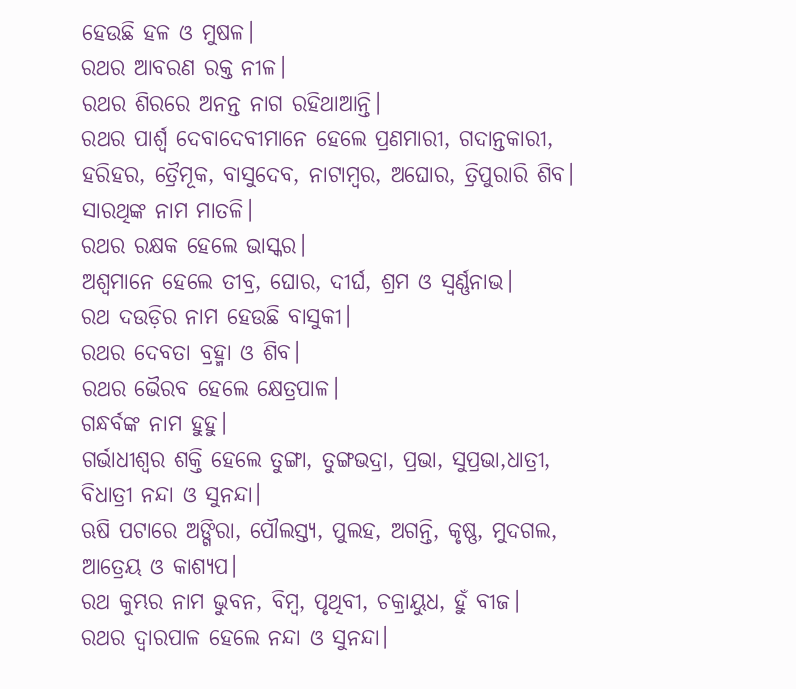ହେଉଛି ହଳ ଓ ମୁଷଳ।
ରଥର ଆବରଣ ରକ୍ତ ନୀଳ।
ରଥର ଶିରରେ ଅନନ୍ତ ନାଗ ରହିଥାଆନ୍ତି।
ରଥର ପାର୍ଶ୍ବ ଦେବାଦେବୀମାନେ ହେଲେ ପ୍ରଣମାରୀ, ଗଦାନ୍ତକାରୀ, ହରିହର, ତ୍ରୈମୂକ, ବାସୁଦେବ, ନାଟାମ୍ବର, ଅଘୋର, ତ୍ରିପୁରାରି ଶିବ।
ସାରଥିଙ୍କ ନାମ ମାତଳି।
ରଥର ରକ୍ଷକ ହେଲେ ଭାସ୍କର।
ଅଶ୍ବମାନେ ହେଲେ ତୀବ୍ର, ଘୋର, ଦୀର୍ଘ, ଶ୍ରମ ଓ ସ୍ବର୍ଣ୍ଣନାଭ।
ରଥ ଦଉଡ଼ିର ନାମ ହେଉଛି ବାସୁକୀ।
ରଥର ଦେବତା ବ୍ରହ୍ମା ଓ ଶିବ।
ରଥର ଭୈରବ ହେଲେ କ୍ଷେତ୍ରପାଳ।
ଗନ୍ଧର୍ବଙ୍କ ନାମ ହୁହୁ।
ଗର୍ଭାଧୀଶ୍ବର ଶକ୍ତି ହେଲେ ତୁଙ୍ଗା, ତୁଙ୍ଗଭଦ୍ରା, ପ୍ରଭା, ସୁପ୍ରଭା,ଧାତ୍ରୀ, ବିଧାତ୍ରୀ ନନ୍ଦା ଓ ସୁନନ୍ଦା।
ଋଷି ପଟାରେ ଅଙ୍ଗିରା, ପୌଲସ୍ତ୍ୟ, ପୁଲହ, ଅଗନ୍ତି, କୃଷ୍ଣ, ମୁଦଗଲ, ଆତ୍ରେୟ ଓ କାଶ୍ୟପ।
ରଥ କୁମ୍ଭର ନାମ ଭୁବନ, ବିମ୍ବ, ପୃଥିବୀ, ଚକ୍ରାୟୁଧ, ହୁଁ ବୀଜ।
ରଥର ଦ୍ବାରପାଳ ହେଲେ ନନ୍ଦା ଓ ସୁନନ୍ଦା।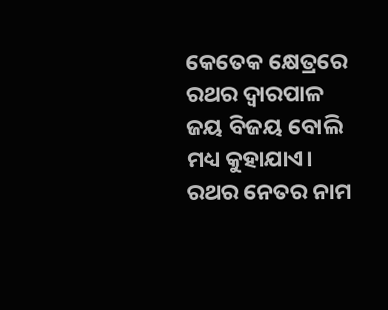କେତେକ କ୍ଷେତ୍ରରେ ରଥର ଦ୍ବାରପାଳ ଜୟ ବିଜୟ ବୋଲି ମଧ୍ୟ କୁହାଯାଏ।
ରଥର ନେତର ନାମ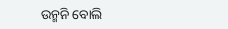ଉନ୍ମନି ବୋଲି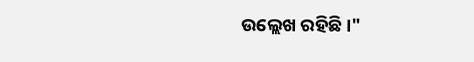ଉଲ୍ଲେଖ ରହିଛି।"